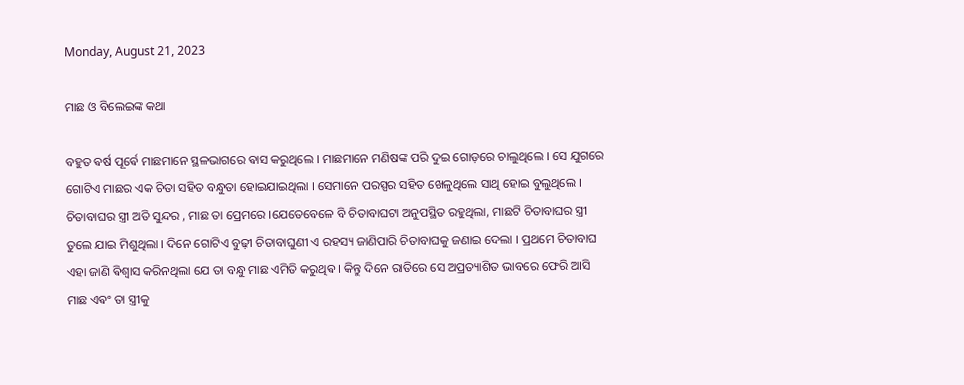Monday, August 21, 2023

ମାଛ ଓ ବିଲେଇଙ୍କ କଥା

ବହୁତ ଵର୍ଷ ପୂର୍ଵେ ମାଛମାନେ ସ୍ଥଳଭାଗରେ ଵାସ କରୁଥିଲେ । ମାଛମାନେ ମଣିଷଙ୍କ ପରି ଦୁଇ ଗୋଡ଼ରେ ଚାଲୁଥିଲେ । ସେ ଯୁଗରେ ଗୋଟିଏ ମାଛର ଏକ ଚିତା ସହିତ ବନ୍ଧୁତା ହୋଇଯାଇଥିଲା । ସେମାନେ ପରସ୍ପର ସହିତ ଖେଳୁଥିଲେ ସାଥି ହୋଇ ବୁଲୁଥିଲେ । ଚିତାବାଘର ସ୍ତ୍ରୀ ଅତି ସୁନ୍ଦର , ମାଛ ତା ପ୍ରେମରେ ।ଯେତେବେଳେ ବି ଚିତାବାଘଟା ଅନୁପସ୍ଥିତ ରହୁଥିଲା, ମାଛଟି ଚିତାବାଘର ସ୍ତ୍ରୀ ତୁଲେ ଯାଇ ମିଶୁଥିଲା । ଦିନେ ଗୋଟିଏ ବୁଢ଼ୀ ଚିତାବାଘୁଣୀ ଏ ରହସ୍ୟ ଜାଣିପାରି ଚିତାବାଘକୁ ଜଣାଇ ଦେଲା । ପ୍ରଥମେ ଚିତାବାଘ ଏହା ଜାଣି ଵିଶ୍ଵାସ କରିନଥିଲା ଯେ ତା ବନ୍ଧୁ ମାଛ ଏମିତି କରୁଥିଵ । କିନ୍ତୁ ଦିନେ ରାତିରେ ସେ ଅପ୍ରତ୍ୟାଶିତ ଭାବରେ ଫେରି ଆସି ମାଛ ଏଵଂ ତା ସ୍ତ୍ରୀକୁ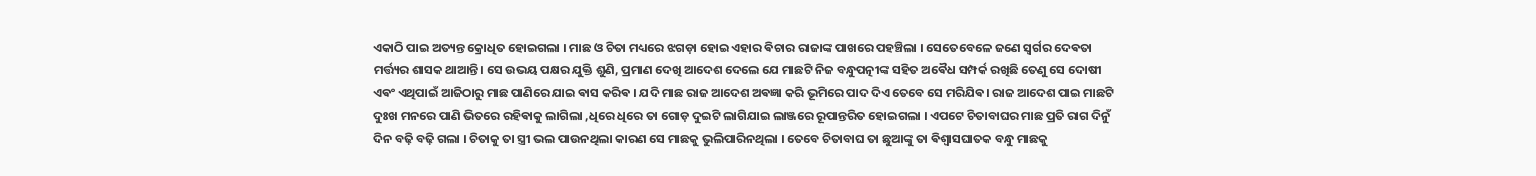ଏକାଠି ପାଇ ଅତ୍ୟନ୍ତ କ୍ରୋଧିତ ହୋଇଗଲା । ମାଛ ଓ ଚିତା ମଧ୍ୟରେ ଝଗଡ଼ା ହୋଇ ଏହାର ଵିଚାର ରାଜାଙ୍କ ପାଖରେ ପହଞ୍ଚିଲା । ସେତେବେଳେ ଜଣେ ସ୍ଵର୍ଗର ଦେଵତା ମର୍ତ୍ତ୍ୟର ଶାସକ ଥାଆନ୍ତି। ସେ ଉଭୟ ପକ୍ଷର ଯୁକ୍ତି ଶୁଣି, ପ୍ରମାଣ ଦେଖି ଆଦେଶ ଦେଲେ ଯେ ମାଛଟି ନିଜ ବନ୍ଧୁପତ୍ନୀଙ୍କ ସହିତ ଅଵୈଧ ସମ୍ପର୍କ ରଖିଛି ତେଣୁ ସେ ଦୋଷୀ ଏଵଂ ଏଥିପାଇଁ ଆଜିଠାରୁ ମାଛ ପାଣିରେ ଯାଇ ଵାସ କରିଵ ।‌ ଯଦି ମାଛ ରାଜ ଆଦେଶ ଅଵଜ୍ଞା କରି ଭୂମିରେ ପାଦ ଦିଏ ତେବେ ସେ ମରିଯିଵ। ରାଜ ଆଦେଶ ପାଇ ମାଛଟି ଦୁଃଖ ମନରେ ପାଣି ଭିତରେ ରହିଵାକୁ ଲାଗିଲା ,ଧିରେ ଧିରେ ତା ଗୋଡ଼ ଦୁଇଟି ଲାଗିଯାଇ ଲାଞ୍ଜରେ ରୂପାନ୍ତରିତ ହୋଇଗଲା । ଏପଟେ ଚିତାବାଘର ମାଛ ପ୍ରତି ରାଗ ଦିନୁଁ ଦିନ ବଢ଼ି ବଢ଼ି ଗଲା । ଚିତାକୁ ତା ସ୍ତ୍ରୀ ଭଲ ପାଉନଥିଲା କାରଣ ସେ ମାଛକୁ ଭୁଲିପାରିନଥିଲା । ତେବେ ଚିତାବାଘ ତା ଛୁଆଙ୍କୁ ତା ଵିଶ୍ଵାସଘାତକ ବନ୍ଧୁ ମାଛକୁ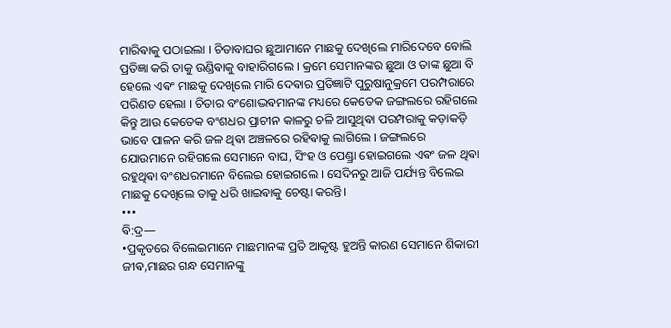ମାରିଵାକୁ ପଠାଇଲା । ଚିତାବାଘର ଛୁଆମାନେ ମାଛକୁ ଦେଖିଲେ ମାରିଦେବେ ବୋଲି ପ୍ରତିଜ୍ଞା କରି ତାକୁ ଉଣ୍ଡିଵାକୁ ବାହାରିଗଲେ । କ୍ରମେ ସେମାନଙ୍କର ଛୁଆ ଓ ତାଙ୍କ ଛୁଆ ବି ହେଲେ ଏଵଂ ମାଛକୁ ଦେଖିଲେ ମାରି ଦେଵାର ପ୍ରତିଜ୍ଞାଟି ପୁରୁଷାନୁକ୍ରମେ ପରମ୍ପରାରେ ପରିଣତ ହେଲା । ଚିତାର ବଂଶୋଦ୍ଭଵମାନଙ୍କ ମଧ୍ୟରେ କେତେକ ଜଙ୍ଗଲରେ ରହିଗଲେ କିନ୍ତୁ ଆଉ କେତେକ ବଂଶଧର ପ୍ରାଚୀନ କାଳରୁ ଚଳି ଆସୁଥିଵା ପରମ୍ପରାକୁ କଡ଼ାକଡ଼ି ଭାବେ ପାଳନ କରି ଜଳ ଥିଵା ଅଞ୍ଚଳରେ ରହିଵାକୁ ଲାଗିଲେ । ଜଙ୍ଗଲରେ ଯୋଉମାନେ ରହିଗଲେ ସେମାନେ ବାଘ, ସିଂହ ଓ ପେଣ୍ଡ୍ରା ହୋଇଗଲେ ଏଵଂ ଜଳ ଥିଵା ରହୁଥିଵା ବଂଶଧରମାନେ ବିଲେଇ ହୋଇଗଲେ । ସେଦିନରୁ ଆଜି ପର୍ଯ୍ୟନ୍ତ ବିଲେଇ ମାଛକୁ ଦେଖିଲେ ତାକୁ ଧରି ଖାଇଵାକୁ ଚେଷ୍ଟା କରନ୍ତି।
•••
ଵି:ଦ୍ର—
•ପ୍ରକୃତରେ ବିଲେଇମାନେ ମାଛମାନଙ୍କ ପ୍ରତି ଆକୃଷ୍ଟ ହୁଅନ୍ତି କାରଣ ସେମାନେ ଶିକାରୀ ଜୀଵ,ମାଛର ଗନ୍ଧ ସେମାନଙ୍କୁ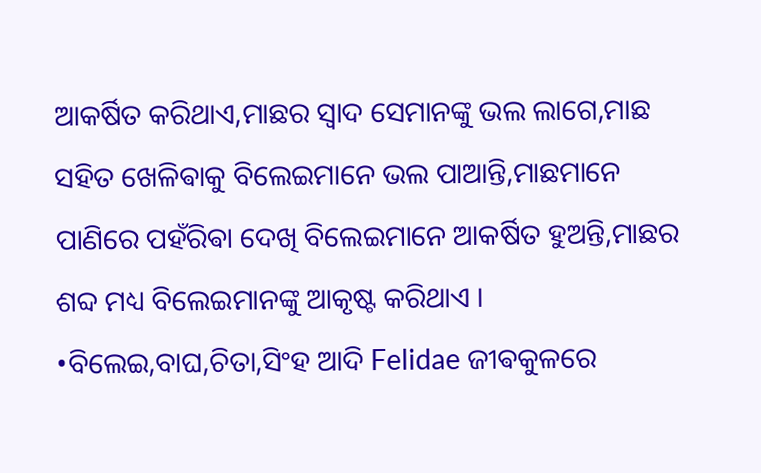ଆକର୍ଷିତ କରିଥାଏ,ମାଛର ସ୍ଵାଦ ସେମାନଙ୍କୁ ଭଲ ଲାଗେ,ମାଛ ସହିତ ଖେଳିଵାକୁ ବିଲେଇମାନେ ଭଲ ପାଆନ୍ତି,ମାଛମାନେ ପାଣିରେ ପହଁରିଵା ଦେଖି ବିଲେଇମାନେ ଆକର୍ଷିତ ହୁଅନ୍ତି,ମାଛର ଶବ୍ଦ ମଧ୍ୟ ବିଲେଇମାନଙ୍କୁ ଆକୃଷ୍ଟ କରିଥାଏ ।
•ବିଲେଇ,ବାଘ,ଚିତା,ସିଂହ ଆଦି Felidae ଜୀଵକୁଳରେ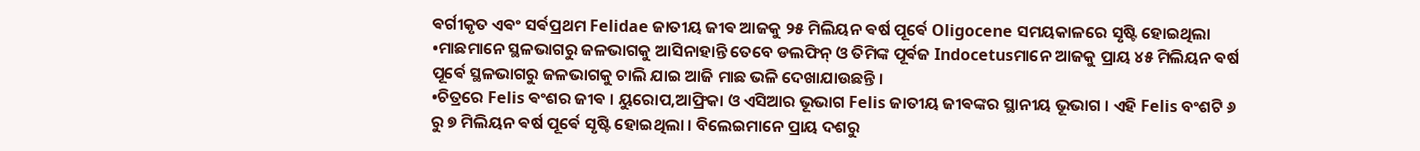ଵର୍ଗୀକୃତ ଏଵଂ ସର୍ଵପ୍ରଥମ Felidae ଜାତୀୟ ଜୀଵ ଆଜକୁ ୨୫ ମିଲିୟନ ଵର୍ଷ ପୂର୍ଵେ Oligocene ସମୟକାଳରେ ସୃଷ୍ଟି ହୋଇଥିଲା
•ମାଛମାନେ ସ୍ଥଳଭାଗରୁ ଜଳଭାଗକୁ ଆସିନାହାନ୍ତି ତେବେ ଡଲଫିନ୍ ଓ ତିମିଙ୍କ ପୂର୍ଵଜ Indocetusମାନେ ଆଜକୁ ପ୍ରାୟ ୪୫ ମିଲିୟନ ଵର୍ଷ ପୂର୍ଵେ ସ୍ଥଳଭାଗରୁ ଜଳଭାଗକୁ ଚାଲି ଯାଇ ଆଜି ମାଛ ଭଳି ଦେଖାଯାଉଛନ୍ତି ।
•ଚିତ୍ରରେ Felis ଵଂଶର ଜୀଵ । ୟୁରୋପ,ଆଫ୍ରିକା ଓ ଏସିଆର ଭୂଭାଗ Felis ଜାତୀୟ ଜୀଵଙ୍କର ସ୍ଥାନୀୟ ଭୂଭାଗ । ଏହି Felis ବଂଶଟି ୬ ରୁ ୭ ମିଲିୟନ ଵର୍ଷ ପୂର୍ଵେ ସୃଷ୍ଟି ହୋଇଥିଲା । ବିଲେଇମାନେ ପ୍ରାୟ ଦଶରୁ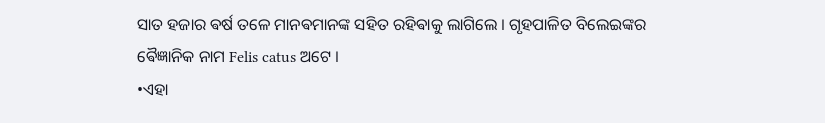ସାତ ହଜାର ଵର୍ଷ ତଳେ ମାନଵମାନଙ୍କ ସହିତ ରହିଵାକୁ ଲାଗିଲେ । ଗୃହପାଳିତ ବିଲେଇଙ୍କର ଵୈଜ୍ଞାନିକ ନାମ Felis catus ଅଟେ ।
•ଏହା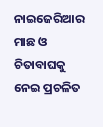ନାଇଜେରିଆର ମାଛ ଓ ଚିତାବାଘକୁ ନେଇ ପ୍ରଚଳିତ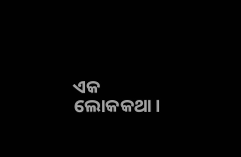ଏକ ଲୋକକଥା।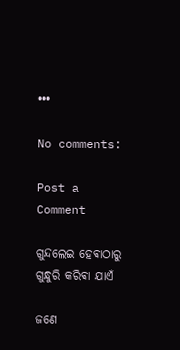•••

No comments:

Post a Comment

ଗୁନ୍ଦଲେଇ ହେଵାଠାରୁ ଗୁନ୍ଧୁରି କରିଵା ଯାଏଁ

ଜଣେ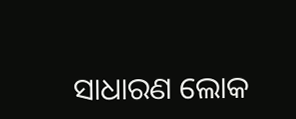ସାଧାରଣ ଲୋକ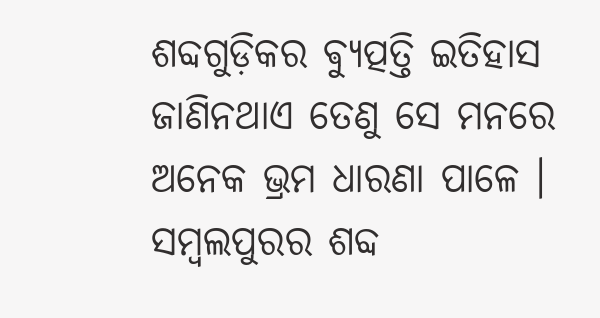ଶବ୍ଦଗୁଡ଼ିକର ଵ୍ୟୁତ୍ପତ୍ତି ଇତିହାସ ଜାଣିନଥାଏ ତେଣୁ ସେ ମନରେ ଅନେକ ଭ୍ରମ ଧାରଣା ପାଳେ । ସମ୍ବଲପୁରର ଶବ୍ଦ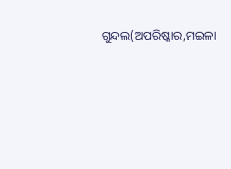ଗୁନ୍ଦଲ(ଅପରିଷ୍କାର,ମଇଳା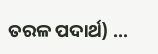ତରଳ ପଦାର୍ଥ) ...